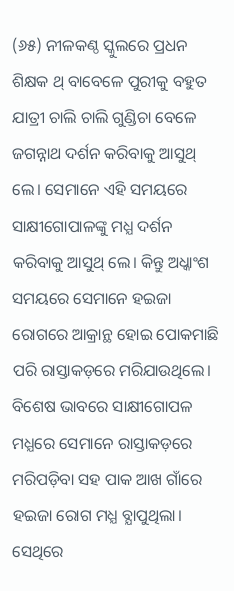(୬୫) ନୀଳକଣ୍ଠ ସ୍କୁଲରେ ପ୍ରଧନ ଶିକ୍ଷକ ଥ୍ ବାବେଳେ ପୁରୀକୁ ବହୁତ ଯାତ୍ରୀ ଚାଲି ଚାଲି ଗୁଣ୍ଡିଚା ବେଳେ ଜଗନ୍ନାଥ ଦର୍ଶନ କରିବାକୁ ଆସୁଥ୍ ଲେ। ସେମାନେ ଏହି ସମୟରେ ସାକ୍ଷୀଗୋପାଳଙ୍କୁ ମଧ୍ଯ ଦର୍ଶନ କରିବାକୁ ଆସୁଥ୍ ଲେ। କିନ୍ତୁ ଅଧ୍କାଂଶ ସମୟରେ ସେମାନେ ହଇଜା ରୋଗରେ ଆକ୍ରାନ୍ଥ ହୋଇ ପୋକମାଛି ପରି ରାସ୍ତାକଡ଼ରେ ମରିଯାଉଥିଲେ। ବିଶେଷ ଭାବରେ ସାକ୍ଷୀଗୋପଳ ମଧ୍ଯରେ ସେମାନେ ରାସ୍ତାକଡ଼ରେ ମରିପଡ଼ିବା ସହ ପାକ ଆଖ ଗାଁରେ ହଇଜା ରୋଗ ମଧ୍ଯ ବ୍ଯାପୁଥିଲା। ସେଥିରେ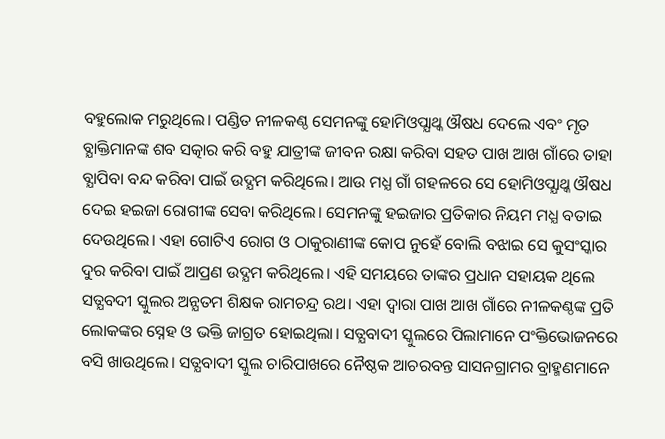ବହୁଲୋକ ମରୁଥିଲେ। ପଣ୍ଡିତ ନୀଳକଣ୍ଠ ସେମନଙ୍କୁ ହୋମିଓପ୍ଯାଥ୍କ ଔଷଧ ଦେଲେ ଏବଂ ମୃତ ବ୍ଯାକ୍ତିମାନଙ୍କ ଶବ ସତ୍କାର କରି ବହୁ ଯାତ୍ରୀଙ୍କ ଜୀବନ ରକ୍ଷା କରିବା ସହତ ପାଖ ଆଖ ଗାଁରେ ତାହା ବ୍ଯାପିବା ବନ୍ଦ କରିବା ପାଇଁ ଉଦ୍ଯମ କରିଥିଲେ। ଆଉ ମଧ୍ଯ ଗାଁ ଗହଳରେ ସେ ହୋମିଓପ୍ଯାଥ୍କ ଔଷଧ ଦେଇ ହଇଜା ରୋଗୀଙ୍କ ସେବା କରିଥିଲେ। ସେମନଙ୍କୁ ହଇଜାର ପ୍ରତିକାର ନିୟମ ମଧ୍ଯ ବତାଇ ଦେଉଥିଲେ। ଏହା ଗୋଟିଏ ରୋଗ ଓ ଠାକୁରାଣୀଙ୍କ କୋପ ନୁହେଁ ବୋଲି ବଝାଇ ସେ କୁସଂସ୍କାର ଦୁର କରିବା ପାଇଁ ଆପ୍ରଣ ଉଦ୍ଯମ କରିଥିଲେ। ଏହି ସମୟରେ ତାଙ୍କର ପ୍ରଧାନ ସହାୟକ ଥିଲେ ସତ୍ଯବଦୀ ସ୍କୁଲର ଅନ୍ଯତମ ଶିକ୍ଷକ ରାମଚନ୍ଦ୍ର ରଥ। ଏହା ଦ୍ବାରା ପାଖ ଆଖ ଗାଁରେ ନୀଳକଣ୍ଠଙ୍କ ପ୍ରତି ଲୋକଙ୍କର ସ୍ନେହ ଓ ଭକ୍ତି ଜାଗ୍ରତ ହୋଇଥିଲା। ସତ୍ଯବାଦୀ ସ୍କୁଲରେ ପିଲାମାନେ ପଂକ୍ତିଭୋଜନରେ ବସି ଖାଉଥିଲେ। ସତ୍ଯବାଦୀ ସ୍କୁଲ ଚାରିପାଖରେ ନୈଷ୍ଠକ ଆଚରବନ୍ତ ସାସନଗ୍ରାମର ବ୍ରାହ୍ମଣମାନେ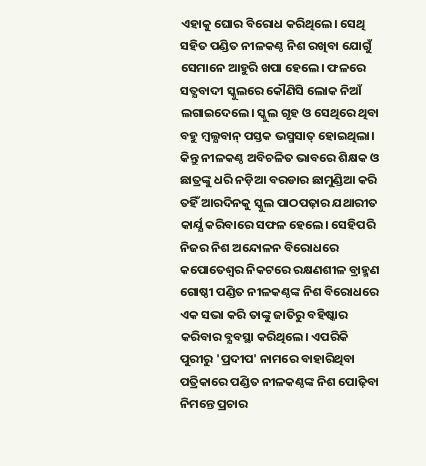ଏହାକୁ ଘୋର ବିରୋଧ କରିଥିଲେ। ସେଥି ସହିତ ପଣ୍ଡିତ ନୀଳକଣ୍ଠ ନିଶ ରଖିବା ଯୋଗୁଁ ସେମାନେ ଆହୁରି ଖପା ହେଲେ। ଫଳରେ ସତ୍ଯବାଦୀ ସ୍କୁଲରେ କୌଣିସି ଲୋକ ନିଆଁ ଲଗାଇଦେଲେ। ସ୍କୁଲ ଗୃହ ଓ ସେଥିରେ ଥିବା ବହୁ ମ୍ବଲ୍ଯବାନ୍ ପସ୍ତକ ଭସ୍ମସାତ୍ ହୋଇଥିଲା। କିନ୍ତୁ ନୀଳକଣ୍ଠ ଅବିଚଳିତ ଭାବରେ ଶିକ୍ଷକ ଓ ଛାତ୍ରଙ୍କୁ ଧରି ନଡ଼ିଆ ବରଡାର ଛାମୁଣ୍ଡିଆ କରି ତହିଁ ଆରଦିନକୁ ସ୍କୁଲ ପାଠପଢ଼ାର ଯଥାରୀତ କାର୍ଯ୍ଯ କରିବାରେ ସଫଳ ହେଲେ। ସେହିପରି ନିଜର ନିଶ ଅନ୍ଦୋଳନ ବିରୋଧରେ କପୋତେଶ୍ବର ନିକଟରେ ରକ୍ଷଣଶୀଳ ବ୍ରାହ୍ମଣ ଗୋଷ୍ଠୀ ପଣ୍ଡିତ ନୀଳକଣ୍ଠଙ୍କ ନିଶ ବିରୋଧରେ ଏକ ସଭା କରି ତାଙ୍କୁ ଜାତିରୁ ବହିଷ୍କାର କରିବାର ବ୍ଯବସ୍ଥା କରିଥିଲେ। ଏପରିକି ପୁରୀରୁ 'ପ୍ରଦୀପ' ନାମରେ ବାହାରିଥିବା ପତ୍ରିକାରେ ପଣ୍ଡିତ ନୀଳକଣ୍ଠଙ୍କ ନିଶ ପୋଢ଼ିବା ନିମନ୍ତେ ପ୍ରଚାର